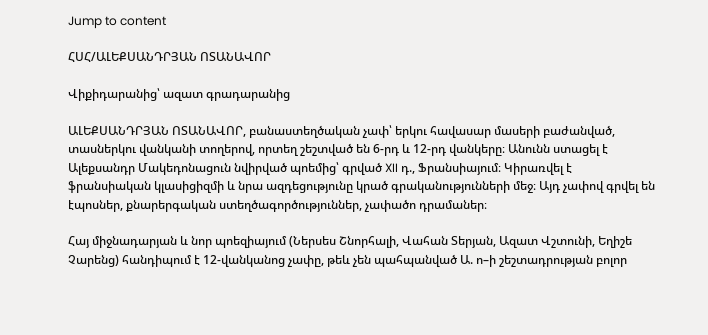Jump to content

ՀՍՀ/ԱԼԵՔՍԱՆԴՐՅԱՆ ՈՏԱՆԱՎՈՐ

Վիքիդարանից՝ ազատ գրադարանից

ԱԼԵՔՍԱՆԴՐՅԱՆ ՈՏԱՆԱՎՈՐ, բանաստեղծական չափ՝ երկու հավասար մասերի բաժանված, տասներկու վանկանի տողերով, որտեղ շեշտված են 6-րդ և 12-րդ վանկերը։ Անունն ստացել է Ալեքսանդր Մակեդոնացուն նվիրված պոեմից՝ գրված XII դ., Ֆրանսիայում։ Կիրառվել է ֆրանսիական կլասիցիզմի և նրա ազդեցությունը կրած գրականությունների մեջ։ Այդ չափով գրվել են էպոսներ, քնարերգական ստեղծագործություններ, չափածո դրամաներ։

Հայ միջնադարյան և նոր պոեզիայում (Ներսես Շնորհալի, Վահան Տերյան, Ազատ Վշտունի, Եղիշե Չարենց) հանդիպում է 12-վանկանոց չափը, թեև չեն պահպանված Ա. ո–ի շեշտադրության բոլոր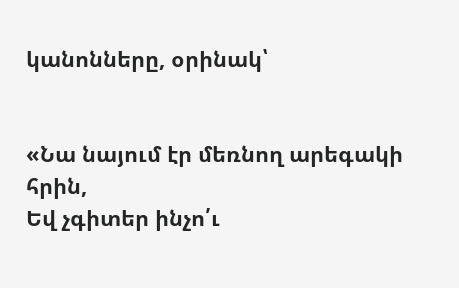կանոնները, օրինակ՝


«Նա նայում էր մեռնող արեգակի հրին,
Եվ չգիտեր ինչո՛ւ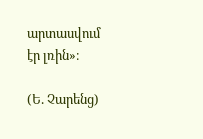արտասվում էր լռին»։

(Ե. Չարենց)